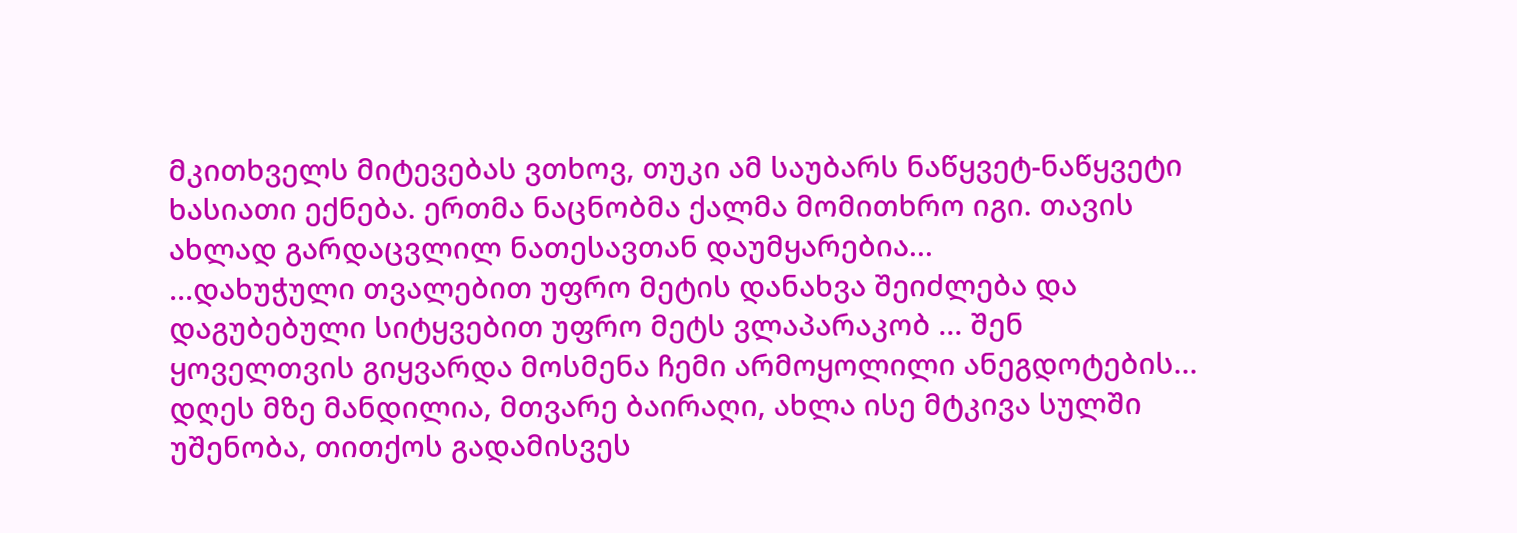მკითხველს მიტევებას ვთხოვ, თუკი ამ საუბარს ნაწყვეტ-ნაწყვეტი ხასიათი ექნება. ერთმა ნაცნობმა ქალმა მომითხრო იგი. თავის ახლად გარდაცვლილ ნათესავთან დაუმყარებია...
...დახუჭული თვალებით უფრო მეტის დანახვა შეიძლება და დაგუბებული სიტყვებით უფრო მეტს ვლაპარაკობ ... შენ ყოველთვის გიყვარდა მოსმენა ჩემი არმოყოლილი ანეგდოტების...
დღეს მზე მანდილია, მთვარე ბაირაღი, ახლა ისე მტკივა სულში უშენობა, თითქოს გადამისვეს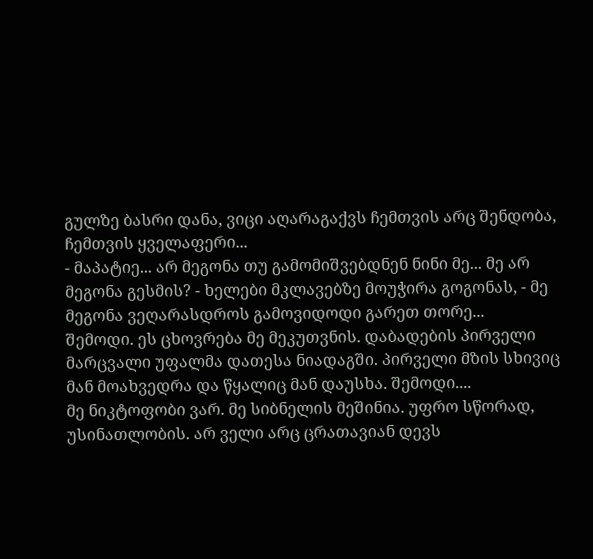გულზე ბასრი დანა, ვიცი აღარაგაქვს ჩემთვის არც შენდობა, ჩემთვის ყველაფერი...
- მაპატიე... არ მეგონა თუ გამომიშვებდნენ ნინი მე... მე არ მეგონა გესმის? - ხელები მკლავებზე მოუჭირა გოგონას, - მე მეგონა ვეღარასდროს გამოვიდოდი გარეთ თორე...
შემოდი. ეს ცხოვრება მე მეკუთვნის. დაბადების პირველი მარცვალი უფალმა დათესა ნიადაგში. პირველი მზის სხივიც მან მოახვედრა და წყალიც მან დაუსხა. შემოდი....
მე ნიკტოფობი ვარ. მე სიბნელის მეშინია. უფრო სწორად, უსინათლობის. არ ველი არც ცრათავიან დევს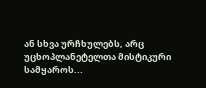ან სხვა ურჩხულებს, არც უცხოპლანეტელთა მისტიკური სამყაროს...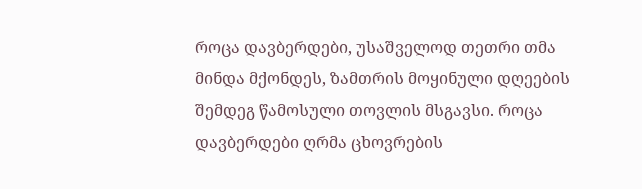როცა დავბერდები, უსაშველოდ თეთრი თმა მინდა მქონდეს, ზამთრის მოყინული დღეების შემდეგ წამოსული თოვლის მსგავსი. როცა დავბერდები ღრმა ცხოვრების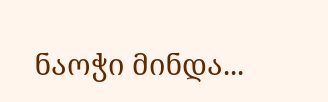ნაოჭი მინდა...